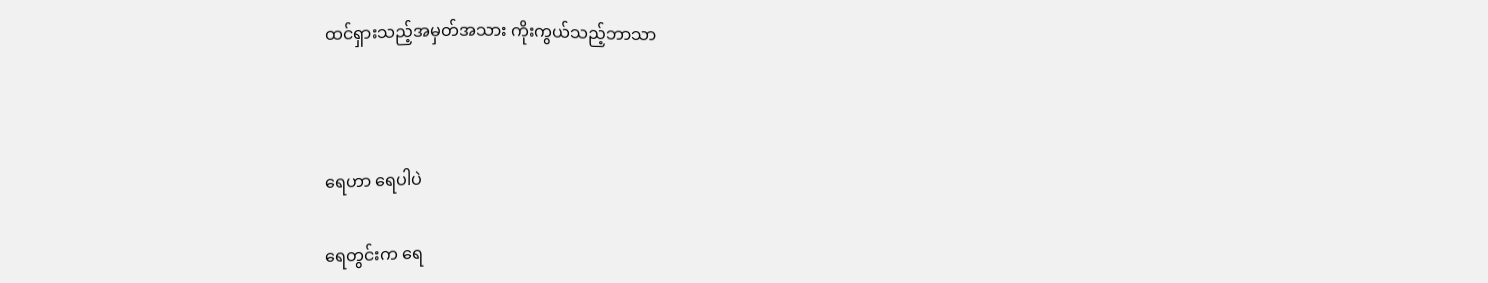ထင်ရှားသည့်အမှတ်အသား ကိုးကွယ်သည့်ဘာသာ



ရေဟာ ရေပါပဲ

ရေတွင်းက ရေ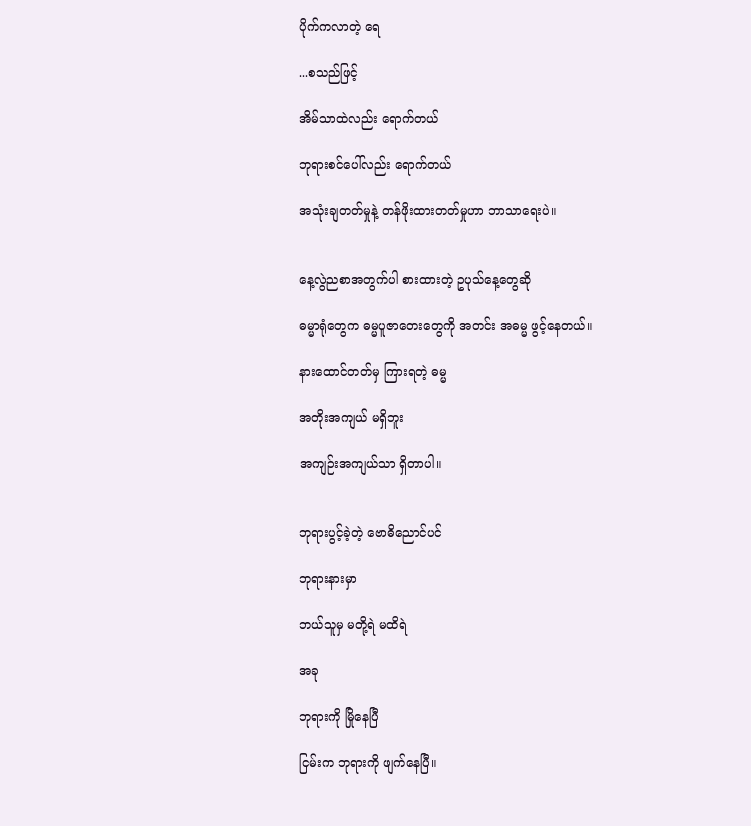ပိုက်ကလာတဲ့ ရေ

...စသည်ဖြင့်

အိမ်သာထဲလည်း ရောက်တယ်

ဘုရားစင်ပေါ်လည်း ရောက်တယ်

အသုံးချတတ်မှုနဲ့ တန်ဖိုးထားတတ်မှုဟာ ဘာသာရေးပဲ။


နေ့လွဲညစာအတွက်ပါ စားထားတဲ့ ဥပုသ်နေ့တွေဆို

ဓမ္မာရုံတွေက ဓမ္မပူဇာတေးတွေကို အတင်း အဓမ္မ ဖွင့်နေတယ်။

နားထောင်တတ်မှ ကြားရတဲ့ ဓမ္မ

အတိုးအကျယ် မရှိဘူး

အကျဉ်းအကျယ်သာ ရှိတာပါ။


ဘုရားပွင့်ခဲ့တဲ့ ဗောဓိညောင်ပင်

ဘုရားနားမှာ

ဘယ်သူမှ မတို့ရဲ မထိရဲ

အခု

ဘုရားကို မြိုနေပြီ

ငြမ်းက ဘုရားကို ဖျက်နေပြီ။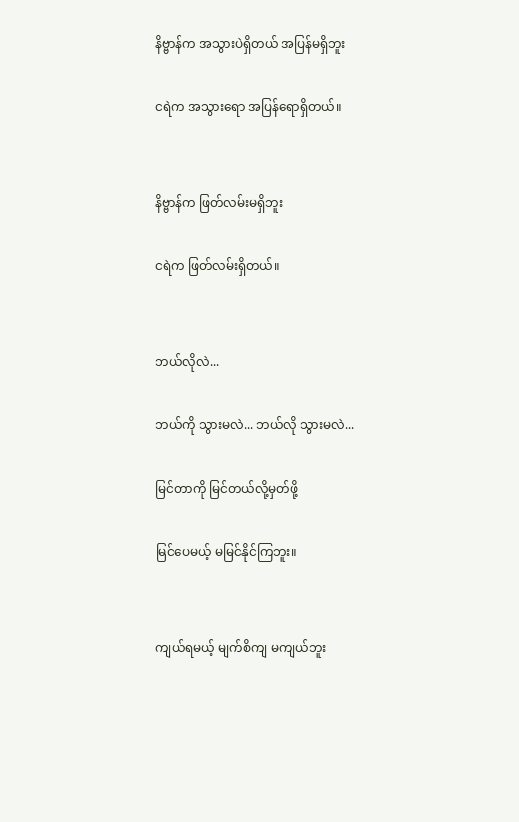နိဗ္ဗာန်က အသွားပဲရှိတယ် အပြန်မရှိဘူး

ငရဲက အသွားရော အပြန်ရောရှိတယ်။


နိဗ္ဗာန်က ဖြတ်လမ်းမရှိဘူး

ငရဲက ဖြတ်လမ်းရှိတယ်။


ဘယ်လိုလဲ...

ဘယ်ကို သွားမလဲ... ဘယ်လို သွားမလဲ...

မြင်တာကို မြင်တယ်လို့မှတ်ဖို့

မြင်ပေမယ့် မမြင်နိုင်ကြဘူး။


ကျယ်ရမယ့် မျက်စိကျ မကျယ်ဘူး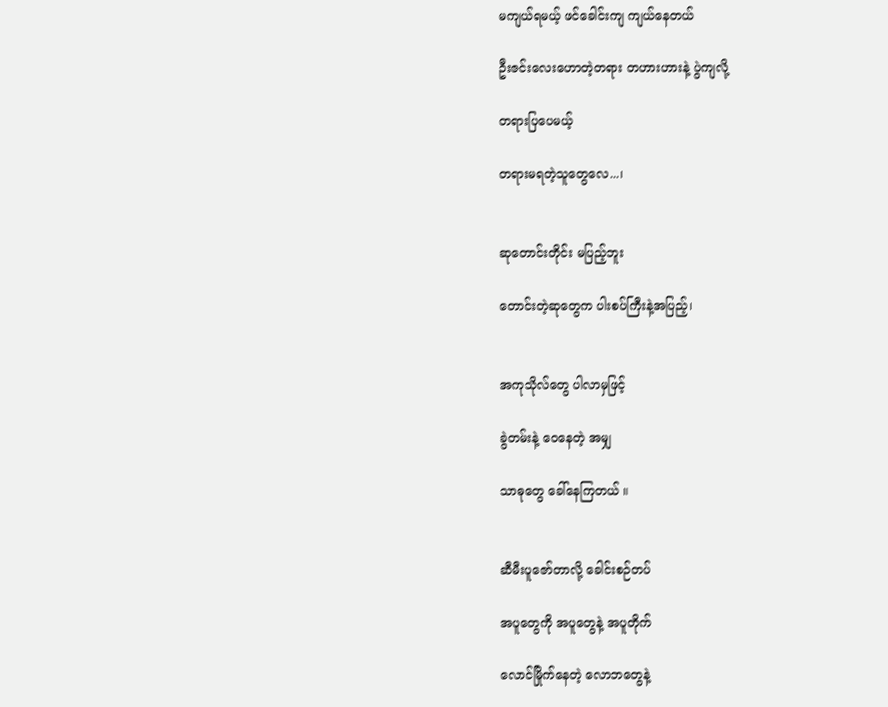မကျယ်ရမယ့် ဖင်ခေါင်းကျ ကျယ်နေတယ်

ဦးဇင်းလေးဟောတဲ့တရား တဟားဟားနဲ့ ပွဲကျလို့

တရားပြပေမယ့်

တရားမရတဲ့သူတွေလေ...၊


ဆုတောင်းတိုင်း မပြည့်ဘူး

တောင်းတဲ့ဆုတွေက ပါးစပ်ကြီးနဲ့အပြည့်၊


အကုသိုလ်တွေ ပါလာမှဖြင့်

ခွဲတမ်းနဲ့ ဝေနေတဲ့ အမျှ

သာဓုတွေ ခေါ်နေကြတယ် ။


ဆီမီးပူဇော်တာလို့ ခေါင်းစဉ်တပ်

အပူတွေကို အပူတွေနဲ့ အပူတိုက်

လောင်မြိုက်နေတဲ့ လောဘတွေနဲ့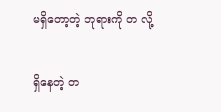မရှိတော့တဲ့ ဘုရားကို တ လို့

ရှိနေတဲ့ တ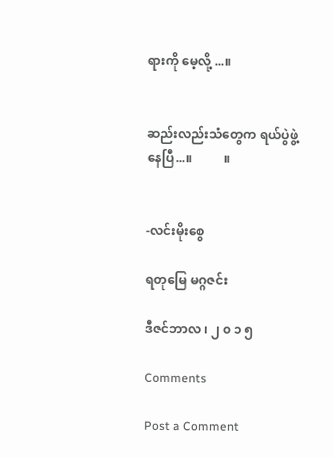ရားကို မေ့လို့ ...။


ဆည်းလည်းသံတွေက ရယ်ပွဲဖွဲ့နေပြီ...။          ။


-လင်းမိုးစွေ

ရတုမြေ မဂ္ဂဇင်း

ဒီဇင်ဘာလ ၊ ၂ ၀ ၁ ၅

Comments

Post a Comment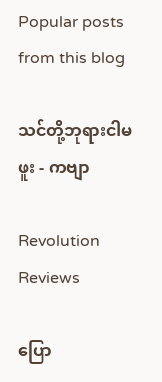Popular posts from this blog

သင်တို့ဘုရားငါမဖူး - ကဗျာ

Revolution Reviews

ပြော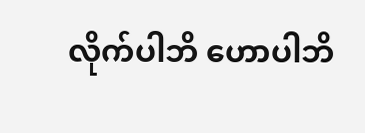လိုက်ပါဘိ ဟောပါဘိ